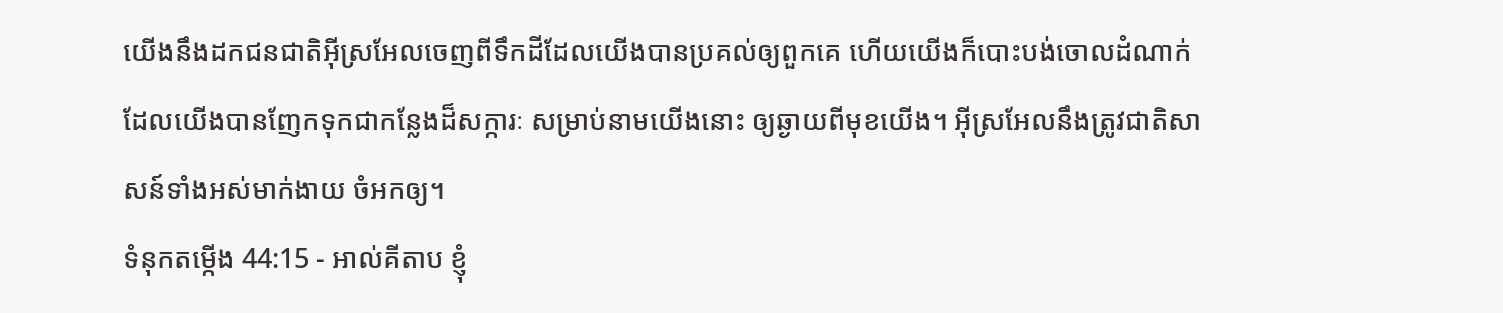យើងនឹងដកជនជាតិអ៊ីស្រអែលចេញពីទឹកដីដែលយើងបានប្រគល់ឲ្យពួកគេ ហើយយើងក៏បោះបង់ចោលដំណាក់ ដែលយើងបានញែកទុកជាកន្លែងដ៏សក្ការៈ សម្រាប់នាមយើងនោះ ឲ្យឆ្ងាយពីមុខយើង។ អ៊ីស្រអែលនឹងត្រូវជាតិសាសន៍ទាំងអស់មាក់ងាយ ចំអកឲ្យ។
ទំនុកតម្កើង 44:15 - អាល់គីតាប ខ្ញុំ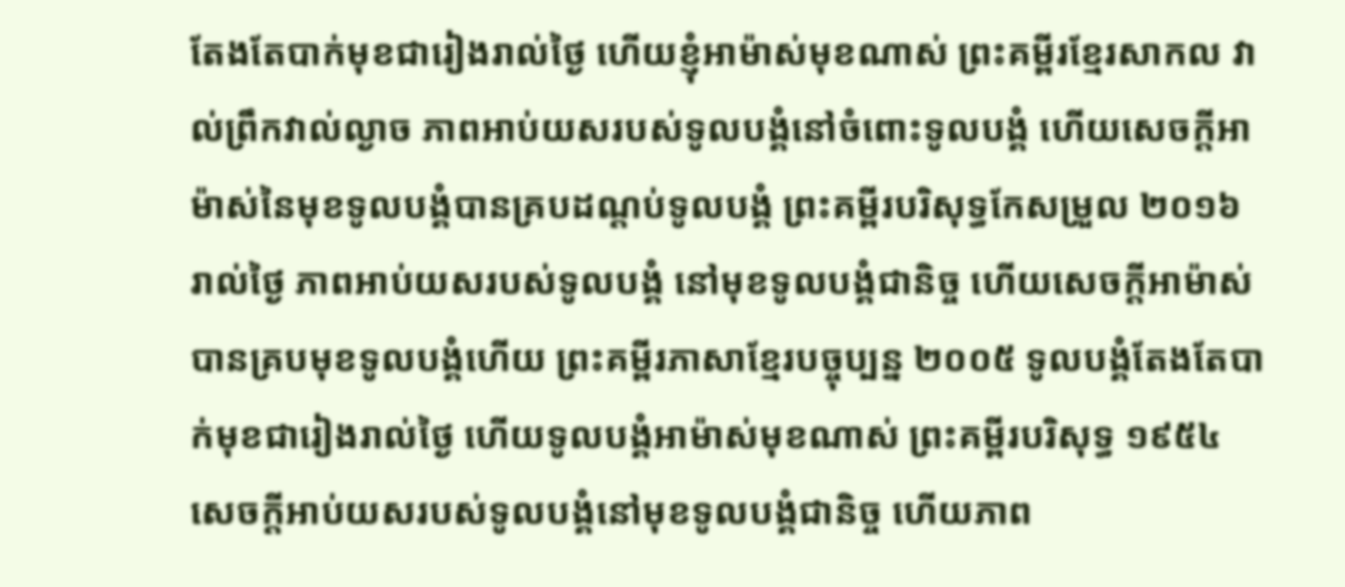តែងតែបាក់មុខជារៀងរាល់ថ្ងៃ ហើយខ្ញុំអាម៉ាស់មុខណាស់ ព្រះគម្ពីរខ្មែរសាកល វាល់ព្រឹកវាល់ល្ងាច ភាពអាប់យសរបស់ទូលបង្គំនៅចំពោះទូលបង្គំ ហើយសេចក្ដីអាម៉ាស់នៃមុខទូលបង្គំបានគ្របដណ្ដប់ទូលបង្គំ ព្រះគម្ពីរបរិសុទ្ធកែសម្រួល ២០១៦ រាល់ថ្ងៃ ភាពអាប់យសរបស់ទូលបង្គំ នៅមុខទូលបង្គំជានិច្ច ហើយសេចក្ដីអាម៉ាស់បានគ្របមុខទូលបង្គំហើយ ព្រះគម្ពីរភាសាខ្មែរបច្ចុប្បន្ន ២០០៥ ទូលបង្គំតែងតែបាក់មុខជារៀងរាល់ថ្ងៃ ហើយទូលបង្គំអាម៉ាស់មុខណាស់ ព្រះគម្ពីរបរិសុទ្ធ ១៩៥៤ សេចក្ដីអាប់យសរបស់ទូលបង្គំនៅមុខទូលបង្គំជានិច្ច ហើយភាព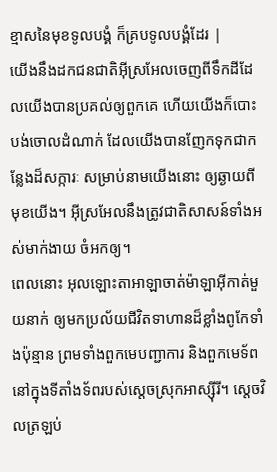ខ្មាសនៃមុខទូលបង្គំ ក៏គ្របទូលបង្គំដែរ |
យើងនឹងដកជនជាតិអ៊ីស្រអែលចេញពីទឹកដីដែលយើងបានប្រគល់ឲ្យពួកគេ ហើយយើងក៏បោះបង់ចោលដំណាក់ ដែលយើងបានញែកទុកជាកន្លែងដ៏សក្ការៈ សម្រាប់នាមយើងនោះ ឲ្យឆ្ងាយពីមុខយើង។ អ៊ីស្រអែលនឹងត្រូវជាតិសាសន៍ទាំងអស់មាក់ងាយ ចំអកឲ្យ។
ពេលនោះ អុលឡោះតាអាឡាចាត់ម៉ាឡាអ៊ីកាត់មួយនាក់ ឲ្យមកប្រល័យជីវិតទាហានដ៏ខ្លាំងពូកែទាំងប៉ុន្មាន ព្រមទាំងពួកមេបញ្ជាការ និងពួកមេទ័ព នៅក្នុងទីតាំងទ័ពរបស់ស្តេចស្រុកអាស្ស៊ីរី។ ស្តេចវិលត្រឡប់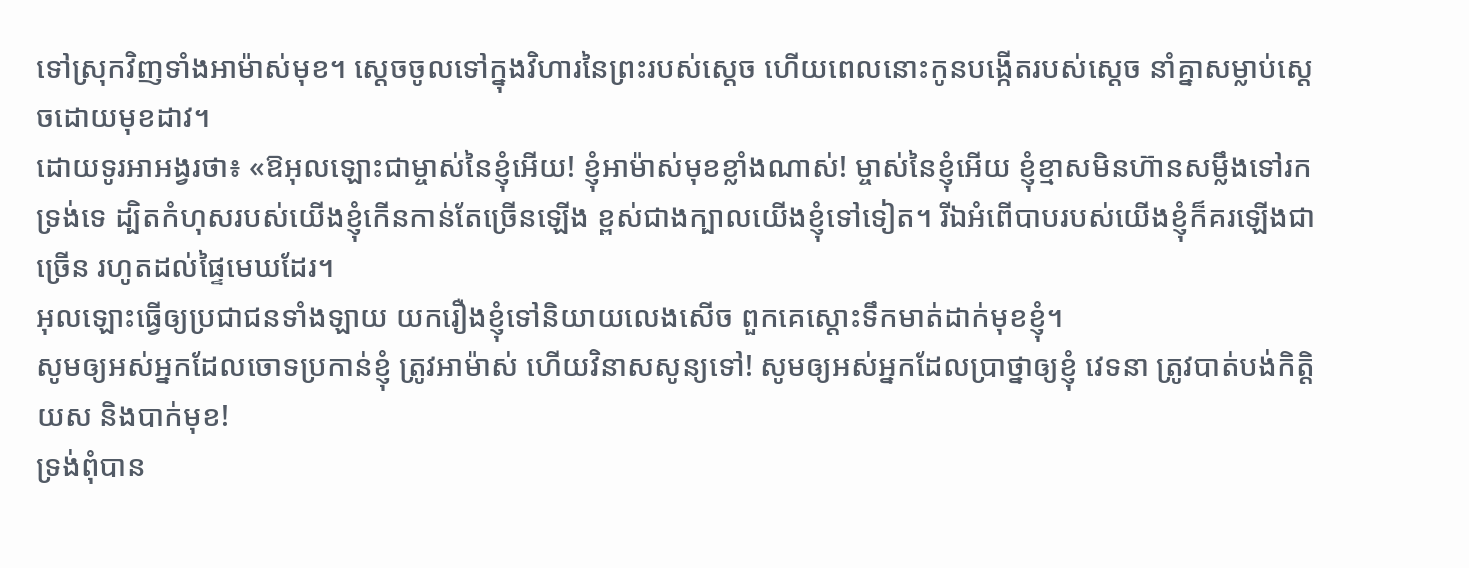ទៅស្រុកវិញទាំងអាម៉ាស់មុខ។ ស្តេចចូលទៅក្នុងវិហារនៃព្រះរបស់ស្តេច ហើយពេលនោះកូនបង្កើតរបស់ស្តេច នាំគ្នាសម្លាប់ស្តេចដោយមុខដាវ។
ដោយទូរអាអង្វរថា៖ «ឱអុលឡោះជាម្ចាស់នៃខ្ញុំអើយ! ខ្ញុំអាម៉ាស់មុខខ្លាំងណាស់! ម្ចាស់នៃខ្ញុំអើយ ខ្ញុំខ្មាសមិនហ៊ានសម្លឹងទៅរកទ្រង់ទេ ដ្បិតកំហុសរបស់យើងខ្ញុំកើនកាន់តែច្រើនឡើង ខ្ពស់ជាងក្បាលយើងខ្ញុំទៅទៀត។ រីឯអំពើបាបរបស់យើងខ្ញុំក៏គរឡើងជាច្រើន រហូតដល់ផ្ទៃមេឃដែរ។
អុលឡោះធ្វើឲ្យប្រជាជនទាំងឡាយ យករឿងខ្ញុំទៅនិយាយលេងសើច ពួកគេស្តោះទឹកមាត់ដាក់មុខខ្ញុំ។
សូមឲ្យអស់អ្នកដែលចោទប្រកាន់ខ្ញុំ ត្រូវអាម៉ាស់ ហើយវិនាសសូន្យទៅ! សូមឲ្យអស់អ្នកដែលប្រាថ្នាឲ្យខ្ញុំ វេទនា ត្រូវបាត់បង់កិត្តិយស និងបាក់មុខ!
ទ្រង់ពុំបាន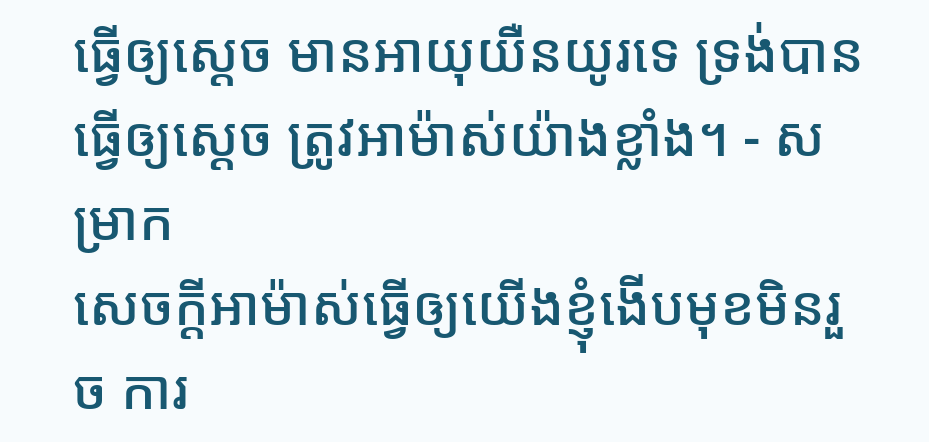ធ្វើឲ្យស្ដេច មានអាយុយឺនយូរទេ ទ្រង់បានធ្វើឲ្យស្ដេច ត្រូវអាម៉ាស់យ៉ាងខ្លាំង។ - សម្រាក
សេចក្ដីអាម៉ាស់ធ្វើឲ្យយើងខ្ញុំងើបមុខមិនរួច ការ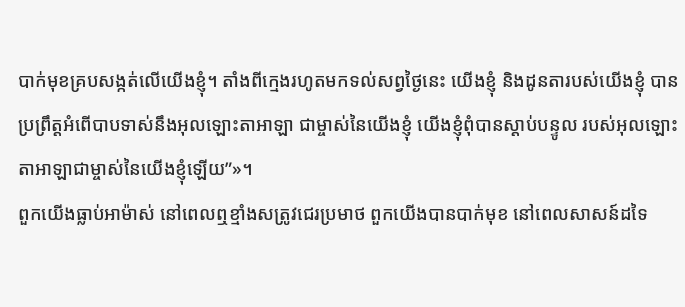បាក់មុខគ្របសង្កត់លើយើងខ្ញុំ។ តាំងពីក្មេងរហូតមកទល់សព្វថ្ងៃនេះ យើងខ្ញុំ និងដូនតារបស់យើងខ្ញុំ បានប្រព្រឹត្តអំពើបាបទាស់នឹងអុលឡោះតាអាឡា ជាម្ចាស់នៃយើងខ្ញុំ យើងខ្ញុំពុំបានស្ដាប់បន្ទូល របស់អុលឡោះតាអាឡាជាម្ចាស់នៃយើងខ្ញុំឡើយ”»។
ពួកយើងធ្លាប់អាម៉ាស់ នៅពេលឮខ្មាំងសត្រូវជេរប្រមាថ ពួកយើងបានបាក់មុខ នៅពេលសាសន៍ដទៃ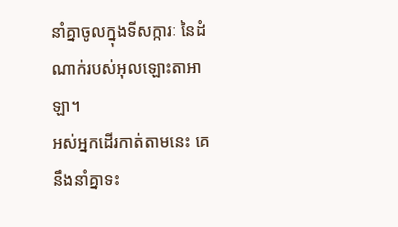នាំគ្នាចូលក្នុងទីសក្ការៈ នៃដំណាក់របស់អុលឡោះតាអាឡា។
អស់អ្នកដើរកាត់តាមនេះ គេនឹងនាំគ្នាទះ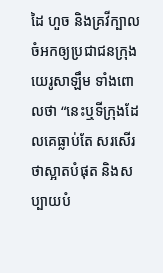ដៃ ហួច និងគ្រវីក្បាល ចំអកឲ្យប្រជាជនក្រុងយេរូសាឡឹម ទាំងពោលថា “នេះឬទីក្រុងដែលគេធ្លាប់តែ សរសើរថាស្អាតបំផុត និងសប្បាយបំ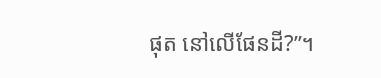ផុត នៅលើផែនដី?”។